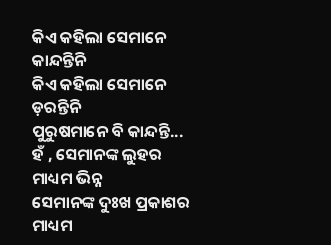କିଏ କହିଲା ସେମାନେ କାନ୍ଦନ୍ତିନି
କିଏ କହିଲା ସେମାନେ ଡ଼ରନ୍ତିନି
ପୁରୁଷମାନେ ବି କାନ୍ଦନ୍ତି...
ହଁ , ସେମାନଙ୍କ ଲୁହର ମାଧ୍ୟମ ଭିନ୍ନ
ସେମାନଙ୍କ ଦୁଃଖ ପ୍ରକାଶର ମାଧ୍ୟମ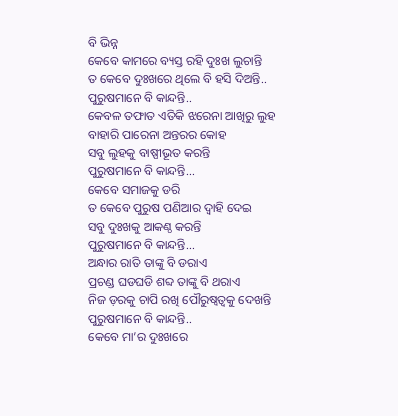ବି ଭିନ୍ନ
କେବେ କାମରେ ବ୍ୟସ୍ତ ରହି ଦୁଃଖ ଲୁଚାନ୍ତି
ତ କେବେ ଦୁଃଖରେ ଥିଲେ ବି ହସି ଦିଅନ୍ତି..
ପୁରୁଷମାନେ ବି କାନ୍ଦନ୍ତି..
କେବଳ ତଫାତ ଏତିକି ଝରେନା ଆଖିରୁ ଲୁହ
ବାହାରି ପାରେନା ଅନ୍ତରର କୋହ
ସବୁ ଲୁହକୁ ବାଷ୍ପୀଭୂତ କରନ୍ତି
ପୁରୁଷମାନେ ବି କାନ୍ଦନ୍ତି...
କେବେ ସମାଜକୁ ଡରି
ତ କେବେ ପୁରୁଷ ପଣିଆର ଦ୍ୱାହି ଦେଇ
ସବୁ ଦୁଃଖକୁ ଆକଣ୍ଠ କରନ୍ତି
ପୁରୁଷମାନେ ବି କାନ୍ଦନ୍ତି...
ଅନ୍ଧାର ରାତି ତାଙ୍କୁ ବି ଡରାଏ
ପ୍ରଚଣ୍ଡ ଘଡଘଡି ଶବ୍ଦ ତାଙ୍କୁ ବି ଥରାଏ
ନିଜ ଡ଼ରକୁ ଚାପି ରଖି ପୌରୁଷ୍ୱତ୍ୱକୁ ଦେଖନ୍ତି
ପୁରୁଷମାନେ ବି କାନ୍ଦନ୍ତି..
କେବେ ମା’ର ଦୁଃଖରେ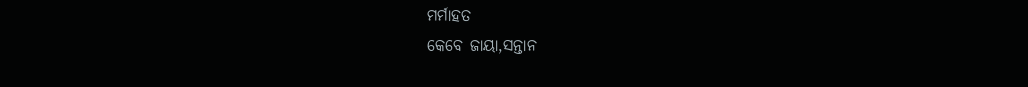ମର୍ମାହତ
କେବେ ଜାୟା,ସନ୍ତାନ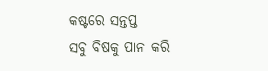କଷ୍ଟରେ ସନ୍ତପ୍ତ
ସବୁ ବିଷକୁ ପାନ କରି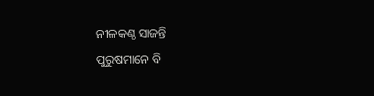ନୀଳକଣ୍ଠ ସାଜନ୍ତି
ପୁରୁଷମାନେ ବି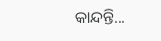କାନ୍ଦନ୍ତି...